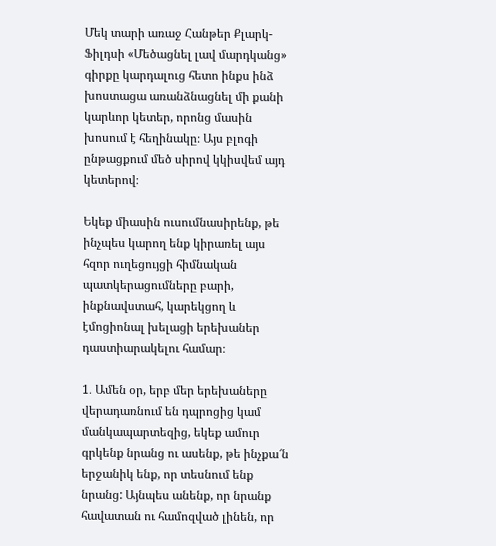Մեկ տարի առաջ Հանթեր Քլարկ-Ֆիլդսի «Մեծացնել լավ մարդկանց» գիրքը կարդալուց հետո ինքս ինձ խոստացա առանձնացնել մի քանի կարևոր կետեր, որոնց մասին խոսում է հեղինակը։ Այս բլոգի ընթացքում մեծ սիրով կկիսվեմ այդ կետերով։

Եկեք միասին ուսումնասիրենք, թե ինչպես կարող ենք կիրառել այս հզոր ուղեցույցի հիմնական պատկերացումները բարի, ինքնավստահ, կարեկցող և էմոցիոնալ խելացի երեխաներ դաստիարակելու համար։

1․ Ամեն օր, երբ մեր երեխաները վերադառնում են դպրոցից կամ մանկապարտեզից, եկեք ամուր գրկենք նրանց ու ասենք, թե ինչքա՜ն երջանիկ ենք, որ տեսնում ենք նրանց: Այնպես անենք, որ նրանք հավատան ու համոզված լինեն, որ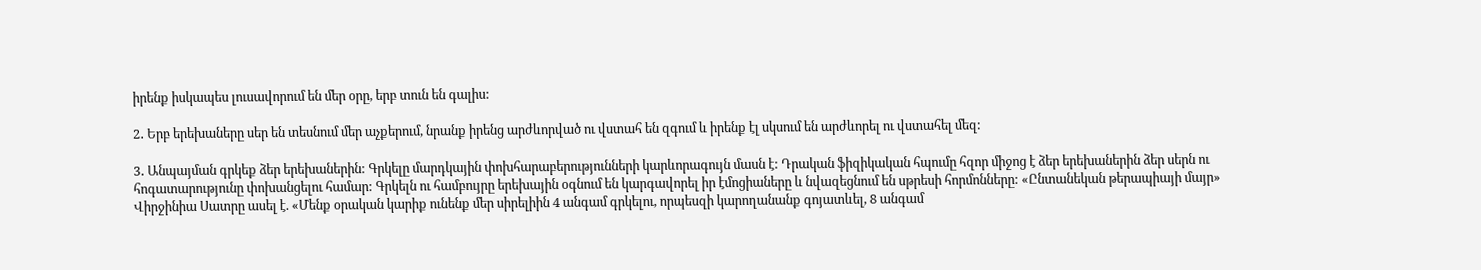իրենք իսկապես լուսավորում են մեր օրը, երբ տուն են գալիս:

2․ Երբ երեխաները սեր են տեսնում մեր աչքերում, նրանք իրենց արժևորված ու վստահ են զգում և իրենք էլ սկսում են արժևորել ու վստահել մեզ:

3․ Անպայման գրկեք ձեր երեխաներին: Գրկելը մարդկային փոխհարաբերությունների կարևորագույն մասն է: Դրական ֆիզիկական հպումը հզոր միջոց է ձեր երեխաներին ձեր սերն ու հոգատարությունը փոխանցելու համար: Գրկելն ու համբույրը երեխային օգնում են կարգավորել իր էմոցիաները և նվազեցնում են սթրեսի հորմոնները: «Ընտանեկան թերապիայի մայր» Վիրջինիա Սատրը ասել է. «Մենք օրական կարիք ունենք մեր սիրելիին 4 անգամ գրկելու, որպեսզի կարողանանք գոյատևել, 8 անգամ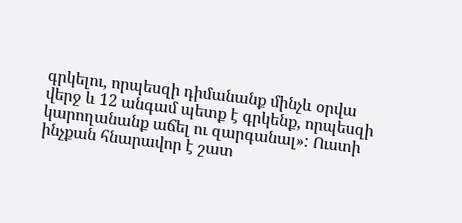գրկելու, որպեսզի դիմանանք մինչև օրվա վերջ և 12 անգամ պետք է գրկենք, որպեսզի կարողանանք աճել ու զարգանալ»: Ուստի ինչքան հնարավոր է շատ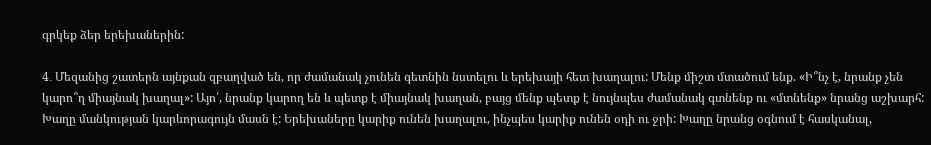գրկեք ձեր երեխաներին:

4․ Մեզանից շատերն այնքան զբաղված են, որ ժամանակ չունեն գետնին նստելու և երեխայի հետ խաղալու: Մենք միշտ մտածում ենք. «Ի՞նչ է, նրանք չեն կարո՞ղ միայնակ խաղալ»: Այո՛, նրանք կարող են և պետք է միայնակ խաղան, բայց մենք պետք է նույնպես ժամանակ գտնենք ու «մտնենք» նրանց աշխարհ: Խաղը մանկության կարևորագույն մասն է: Երեխաները կարիք ունեն խաղալու, ինչպես կարիք ունեն օդի ու ջրի: Խաղը նրանց օգնում է հասկանալ,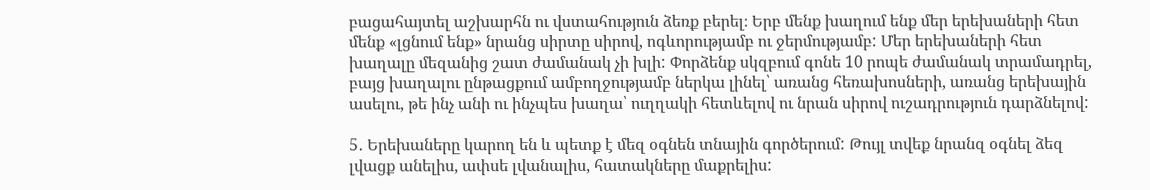բացահայտել աշխարհն ու վստահություն ձեռք բերել։ Երբ մենք խաղում ենք մեր երեխաների հետ մենք «լցնում ենք» նրանց սիրտը սիրով, ոգևորությամբ ու ջերմությամբ: Մեր երեխաների հետ խաղալը մեզանից շատ ժամանակ չի խլի: Փորձենք սկզբում գոնե 10 րոպե ժամանակ տրամադրել, բայց խաղալու ընթացքում ամբողջությամբ ներկա լինել՝ առանց հեռախոսների, առանց երեխային ասելու, թե ինչ անի ու ինչպես խաղա՝ ուղղակի հետևելով ու նրան սիրով ուշադրություն դարձնելով:

5․ Երեխաները կարող են և պետք է մեզ օգնեն տնային գործերում: Թույլ տվեք նրանզ օգնել ձեզ լվացք անելիս, ափսե լվանալիս, հատակները մաքրելիս: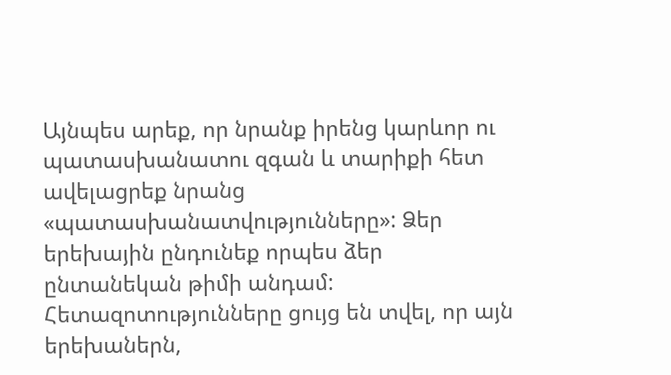Այնպես արեք, որ նրանք իրենց կարևոր ու պատասխանատու զգան և տարիքի հետ ավելացրեք նրանց «պատասխանատվությունները»: Ձեր երեխային ընդունեք որպես ձեր ընտանեկան թիմի անդամ: Հետազոտությունները ցույց են տվել, որ այն երեխաներն,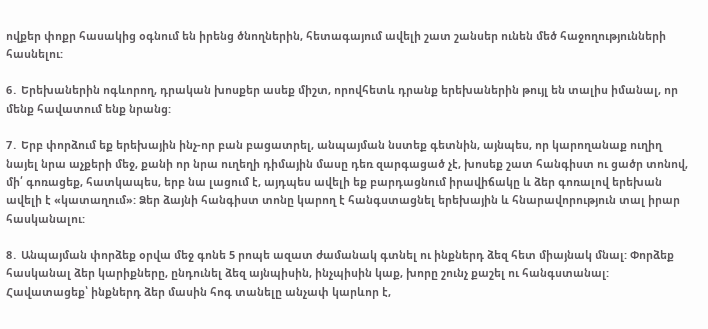ովքեր փոքր հասակից օգնում են իրենց ծնողներին, հետագայում ավելի շատ շանսեր ունեն մեծ հաջողությունների հասնելու:

6․ Երեխաներին ոգևորող, դրական խոսքեր ասեք միշտ, որովհետև դրանք երեխաներին թույլ են տալիս իմանալ, որ մենք հավատում ենք նրանց:

7․ Երբ փորձում եք երեխային ինչ-որ բան բացատրել, անպայման նստեք գետնին, այնպես, որ կարողանաք ուղիղ նայել նրա աչքերի մեջ, քանի որ նրա ուղեղի դիմային մասը դեռ զարգացած չէ, խոսեք շատ հանգիստ ու ցածր տոնով, մի՛ գոռացեք, հատկապես, երբ նա լացում է, այդպես ավելի եք բարդացնում իրավիճակը և ձեր գոռալով երեխան ավելի է «կատաղում»: Ձեր ձայնի հանգիստ տոնը կարող է հանգստացնել երեխային և հնարավորություն տալ իրար հասկանալու:

8․ Անպայման փորձեք օրվա մեջ գոնե 5 րոպե ազատ ժամանակ գտնել ու ինքներդ ձեզ հետ միայնակ մնալ: Փորձեք հասկանալ ձեր կարիքները, ընդունել ձեզ այնպիսին, ինչպիսին կաք, խորը շունչ քաշել ու հանգստանալ: Հավատացեք՝ ինքներդ ձեր մասին հոգ տանելը անչափ կարևոր է,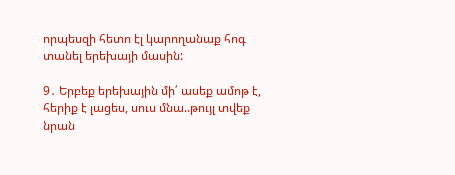որպեսզի հետո էլ կարողանաք հոգ տանել երեխայի մասին:

9․ Երբեք երեխային մի՛ ասեք ամոթ է, հերիք է լացես, սուս մնա..թույլ տվեք նրան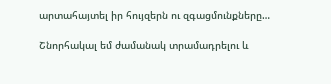արտահայտել իր հույզերն ու զգացմունքները…

Շնորհակալ եմ ժամանակ տրամադրելու և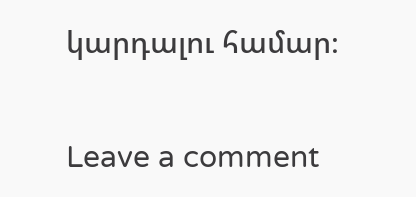կարդալու համար։

Leave a comment